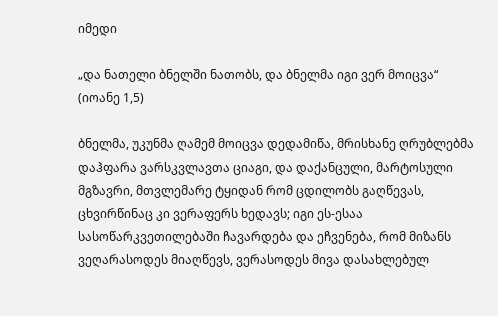იმედი

„და ნათელი ბნელში ნათობს, და ბნელმა იგი ვერ მოიცვა“
(იოანე 1,5)

ბნელმა, უკუნმა ღამემ მოიცვა დედამიწა, მრისხანე ღრუბლებმა დაჰფარა ვარსკვლავთა ციაგი, და დაქანცული, მარტოსული მგზავრი, მთვლემარე ტყიდან რომ ცდილობს გაღწევას, ცხვირწინაც კი ვერაფერს ხედავს; იგი ეს-ესაა სასოწარკვეთილებაში ჩავარდება და ეჩვენება, რომ მიზანს ვეღარასოდეს მიაღწევს, ვერასოდეს მივა დასახლებულ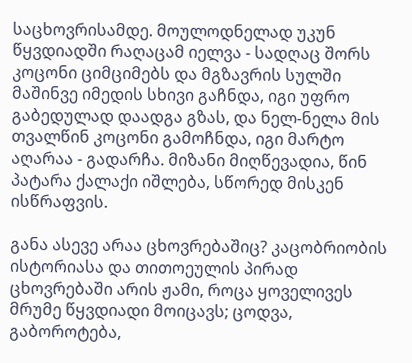საცხოვრისამდე. მოულოდნელად უკუნ წყვდიადში რაღაცამ იელვა - სადღაც შორს კოცონი ციმციმებს და მგზავრის სულში მაშინვე იმედის სხივი გაჩნდა, იგი უფრო გაბედულად დაადგა გზას, და ნელ-ნელა მის თვალწინ კოცონი გამოჩნდა, იგი მარტო აღარაა - გადარჩა. მიზანი მიღწევადია, წინ პატარა ქალაქი იშლება, სწორედ მისკენ ისწრაფვის.

განა ასევე არაა ცხოვრებაშიც? კაცობრიობის ისტორიასა და თითოეულის პირად ცხოვრებაში არის ჟამი, როცა ყოველივეს მრუმე წყვდიადი მოიცავს; ცოდვა, გაბოროტება,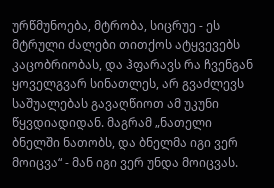ურწმუნოება, მტრობა, სიცრუე - ეს მტრული ძალები თითქოს ატყვევებს კაცობრიობას, და ჰფარავს რა ჩვენგან ყოველგვარ სინათლეს, არ გვაძლევს საშუალებას გავაღწიოთ ამ უკუნი წყვდიადიდან. მაგრამ „ნათელი ბნელში ნათობს, და ბნელმა იგი ვერ მოიცვა“ - მან იგი ვერ უნდა მოიცვას.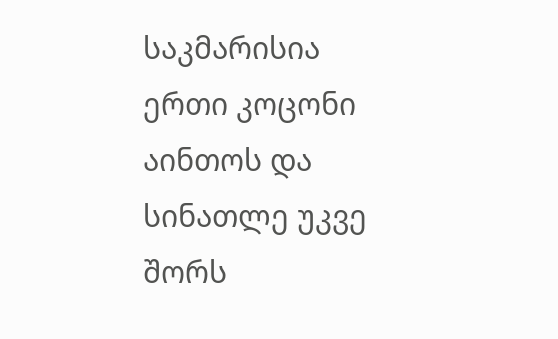საკმარისია ერთი კოცონი აინთოს და სინათლე უკვე შორს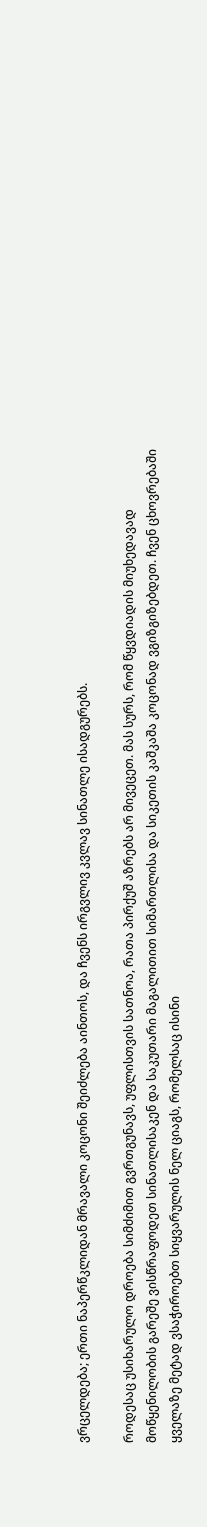ვრცელდება; ერთი ნაპერწკლიდან მრავალი კოცონი შეიძლება აინთოს, და ჩვენს ირგვლივ კვლავ სინათლე ისადგურებს.

როდესაც უსიხარულო დროება სიმძიმით გვრთგუნავს, უფლისთვის სათნოა, რათა პირქუშ აზრებს არ მივეცეთ. მას სურს, რომ წყვდიადის მიუხედავად მოწყენილობის გარეშე ვისწრაფოდეთ სინათლისაკენ და საკუთარი მაგალითით სიმართლისა და სიკეთის კაშკაშა კოცონად ვგიზგიზებდეთ. ჩვენ ცხოვრებაში ყველაზე მეტად ვსაჭიროებთ სიყვარულის ნელ ციაგს, რომელსაც ისინი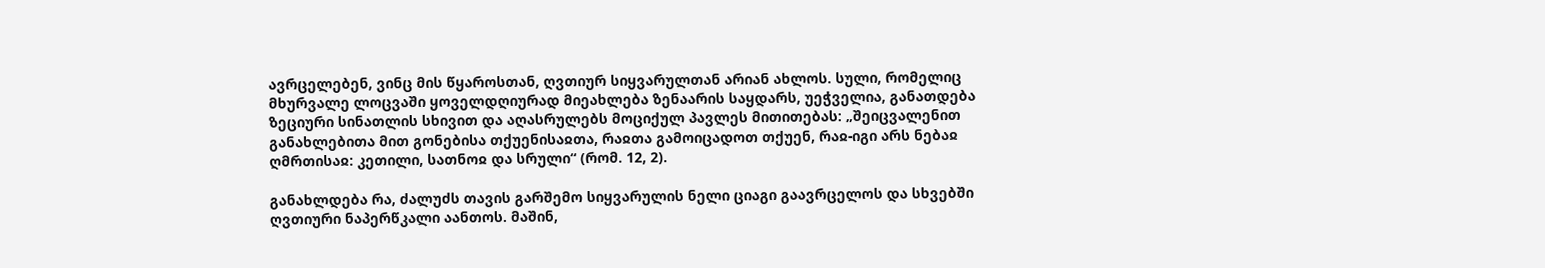ავრცელებენ, ვინც მის წყაროსთან, ღვთიურ სიყვარულთან არიან ახლოს. სული, რომელიც მხურვალე ლოცვაში ყოველდღიურად მიეახლება ზენაარის საყდარს, უეჭველია, განათდება ზეციური სინათლის სხივით და აღასრულებს მოციქულ პავლეს მითითებას: „შეიცვალენით განახლებითა მით გონებისა თქუენისაჲთა, რაჲთა გამოიცადოთ თქუენ, რაჲ-იგი არს ნებაჲ ღმრთისაჲ: კეთილი, სათნოჲ და სრული“ (რომ. 12, 2).

განახლდება რა, ძალუძს თავის გარშემო სიყვარულის ნელი ციაგი გაავრცელოს და სხვებში ღვთიური ნაპერწკალი აანთოს. მაშინ,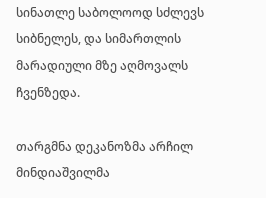სინათლე საბოლოოდ სძლევს სიბნელეს, და სიმართლის მარადიული მზე აღმოვალს ჩვენზედა.

თარგმნა დეკანოზმა არჩილ მინდიაშვილმა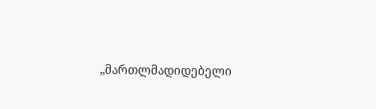„მართლმადიდებელი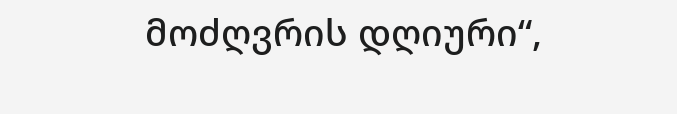მოძღვრის დღიური“,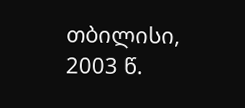თბილისი, 2003 წ.